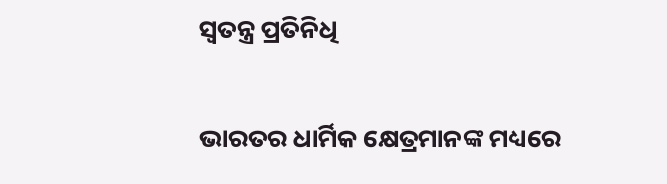ସ୍ୱତନ୍ତ୍ର ପ୍ରତିନିଧି

ଭାରତର ଧାର୍ମିକ କ୍ଷେତ୍ରମାନଙ୍କ ମଧ୍ୟରେ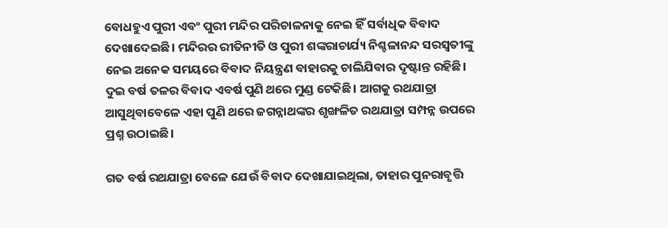ବୋଧହୁଏ ପୁରୀ ଏବଂ ପୁରୀ ମନ୍ଦିର ପରିଚାଳନାକୁ ନେଇ ହିଁ ସର୍ବାଧିକ ବିବାଦ ଦେଖାଦେଇଛି। ମନ୍ଦିରର ରୀତିନୀତି ଓ ପୁରୀ ଶଙ୍କରାଚାର୍ଯ୍ୟ ନିଶ୍ଚଳାନନ୍ଦ ସରସ୍ୱତୀଙ୍କୁ ନେଇ ଅନେକ ସମୟରେ ବିବାଦ ନିୟନ୍ତ୍ରଣ ବାହାରକୁ ଚାଲିଯିବାର ଦୃଷ୍ଟାନ୍ତ ରହିଛି। ଦୁଇ ବର୍ଷ ତଳର ବିବାଦ ଏବର୍ଷ ପୁଣି ଥରେ ମୁଣ୍ଡ ଟେକିଛି। ଆଗକୁ ରଥଯାତ୍ରା ଆସୁଥିବାବେଳେ ଏହା ପୁଣି ଥରେ ଜଗନ୍ନାଥଙ୍କର ଶୃଙ୍ଖଳିତ ରଥଯାତ୍ରା ସମ୍ପନ୍ନ ଉପରେ ପ୍ରଶ୍ନ ଉଠାଇଛି।

ଗତ ବର୍ଷ ରଥଯାତ୍ରା ବେଳେ ଯେଉଁ ବିବାଦ ଦେଖାଯାଇଥିଲା, ତାହାର ପୁନରାବୃତ୍ତି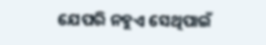ଯେପରି ନହୁଏ ସେଥିପାଇଁ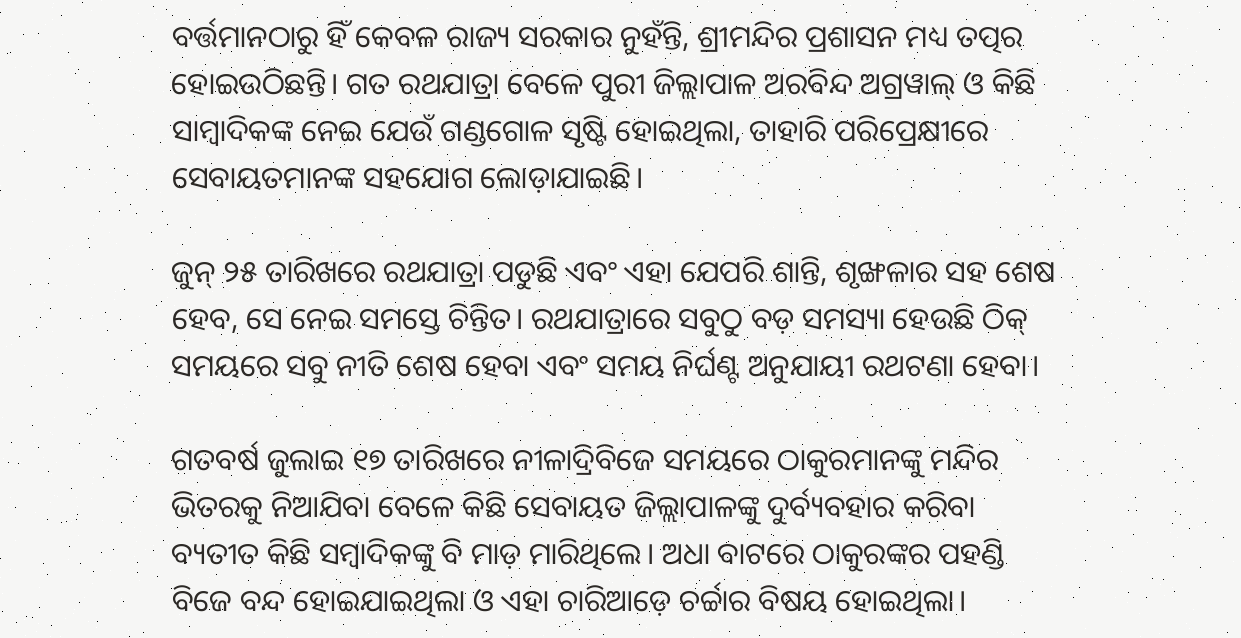ବର୍ତ୍ତମାନଠାରୁ ହିଁ କେବଳ ରାଜ୍ୟ ସରକାର ନୁହଁନ୍ତି, ଶ୍ରୀମନ୍ଦିର ପ୍ରଶାସନ ମଧ୍ୟ ତତ୍ପର ହୋ‍ଇଉଠିଛନ୍ତି। ଗତ ରଥଯାତ୍ରା ବେଳେ ପୁରୀ ଜିଲ୍ଲାପାଳ ଅରବିନ୍ଦ ଅଗ୍ରୱାଲ୍‍ ଓ କିଛି ସାମ୍ବାଦିକଙ୍କ ନେଇ ଯେଉଁ ଗଣ୍ଡଗୋଳ ସୃଷ୍ଟି ହୋ‍ଇଥିଲା, ତାହାରି ପରିପ୍ରେକ୍ଷୀରେ ସେବାୟତମାନଙ୍କ ସହଯୋଗ ଲୋଡ଼ାଯାଇଛି।

ଜୁନ୍ ୨୫ ତାରିଖରେ ରଥଯାତ୍ରା ପଡୁଛି ଏବଂ ଏହା ଯେପରି ଶାନ୍ତି, ଶୃଙ୍ଖଳାର ସହ ଶେଷ ହେବ, ସେ ନେଇ ସମସ୍ତେ ଚିନ୍ତିତ। ରଥଯାତ୍ରାରେ ସବୁଠୁ ବଡ଼ ସମସ୍ୟା ହେଉଛି ଠିକ୍‍ ସମୟରେ ସବୁ ନୀତି ଶେଷ ହେବା ଏବଂ ସମୟ ନିର୍ଘଣ୍ଟ ଅନୁଯାୟୀ ରଥଟଣା ହେବା।

ଗତବର୍ଷ ଜୁଲାଇ ୧୭ ତାରିଖରେ ନୀଳାଦ୍ରିବିଜେ ସମୟରେ ଠାକୁରମାନଙ୍କୁ ମନ୍ଦିର ଭିତରକୁ ନିଆଯିବା ବେଳେ କିଛି ସେବାୟତ ଜିଲ୍ଲାପାଳଙ୍କୁ ଦୁର୍ବ୍ୟବହାର କରିବା ବ୍ୟତୀତ କିଛି ସମ୍ବାଦିକଙ୍କୁ ବି ମାଡ଼ ମାରିଥିଲେ। ଅଧା ବାଟରେ ଠାକୁରଙ୍କର ପହଣ୍ଡି ବିଜେ ବନ୍ଦ ହୋ‍ଇଯାଇଥିଲା ଓ ଏହା ଚାରିଆଡ଼େ ଚର୍ଚ୍ଚାର ବିଷୟ ହୋ‍ଇଥିଲା।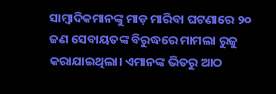ସାମ୍ବାଦିକମାନଙ୍କୁ ମାଡ଼ ମାରିବା ଘଟଣାରେ ୨୦ ଜଣ ସେବାୟତଙ୍କ ବିରୁଦ୍ଧରେ ମାମଲା ରୁଜୁ କରାଯାଇଥିଲା। ଏମାନଙ୍କ ଭିତରୁ ଆଠ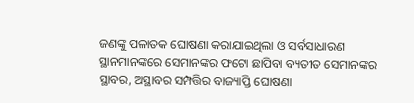ଜଣଙ୍କୁ ପଳାତକ ଘୋଷଣା କରାଯାଇଥିଲା ଓ ସର୍ବସାଧାରଣ ସ୍ଥାନମାନଙ୍କରେ ସେମାନଙ୍କର ଫଟୋ ଛାପିବା ବ୍ୟତୀତ ସେମାନଙ୍କର ସ୍ଥାବର, ଅସ୍ଥାବର ସମ୍ପତ୍ତିର ବାଜ୍ୟାପ୍ତି ଘୋଷଣା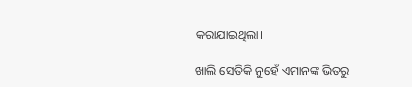କରାଯାଇଥିଲା।

ଖାଲି ସେତିକି ନୁହେଁ ଏମାନଙ୍କ ଭିତରୁ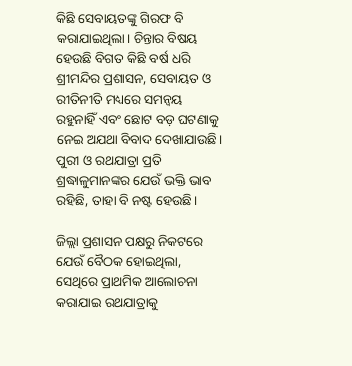କିଛି ସେବାୟତଙ୍କୁ ଗିରଫ ବି କରାଯାଇଥିଲା। ଚିନ୍ତାର ବିଷୟ ହେଉଛି ବିଗତ କିଛି ବର୍ଷ ଧରି ଶ୍ରୀମନ୍ଦିର ପ୍ରଶାସନ, ସେବାୟତ ଓ ରୀତିନୀତି ମଧ୍ୟରେ ସମନ୍ୱୟ ରହୁନାହିଁ ଏବଂ ଛୋଟ ବଡ଼ ଘଟଣାକୁ ନେଇ ଅଯଥା ବିବାଦ ଦେଖାଯାଉଛି। ପୁରୀ ଓ ରଥଯାତ୍ରା ପ୍ରତି ଶ୍ରଦ୍ଧାଳୁମାନଙ୍କର ଯେଉଁ ଭକ୍ତି ଭାବ ରହିଛି, ତାହା ବି ନଷ୍ଟ ହେଉଛି।

ଜିଲ୍ଲା ପ୍ରଶାସନ ପକ୍ଷରୁ ନିକଟରେ ଯେଉଁ ବୈଠକ ହୋ‍ଇଥିଲା, ସେଥିରେ ପ୍ରାଥମିକ ଆଲୋଚନା କରାଯାଇ ରଥଯାତ୍ରାକୁ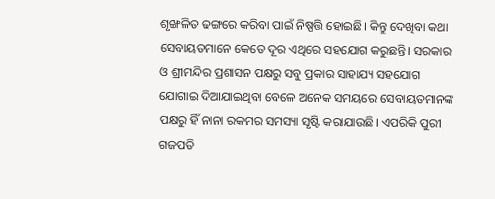ଶୃଙ୍ଖଳିତ ଢଙ୍ଗରେ କରିବା ପାଇଁ ନିଷ୍ପତ୍ତି ହୋ‍ଇଛି। କିନ୍ତୁ ଦେଖିବା କଥା ସେବାୟତମାନେ କେତେ ଦୂର ଏଥିରେ ସହଯୋଗ କରୁଛନ୍ତି। ସରକାର ଓ ଶ୍ରୀମନ୍ଦିର ପ୍ରଶାସନ ପକ୍ଷରୁ ସବୁ ପ୍ରକାର ସାହାଯ୍ୟ ସହଯୋଗ ଯୋଗାଇ ଦିଆଯାଇଥିବା ବେଳେ ଅନେକ ସମୟରେ ସେବାୟତମାନଙ୍କ ପକ୍ଷରୁ ହିଁ ନାନା ରକମର ସମସ୍ୟା ସୃଷ୍ଟି କରାଯାଉଛି। ଏପରିକି ପୁରୀ ଗଜପତି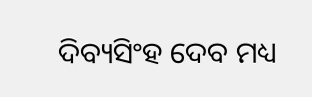ଦିବ୍ୟସିଂହ ଦେବ ମଧ୍ୟ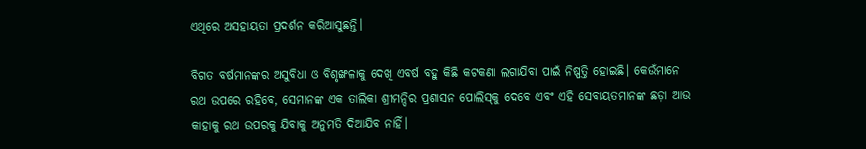ଏଥିରେ ଅସହାୟତା ପ୍ରଦର୍ଶନ କରିଆସୁଛନ୍ତି।

ବିଗତ ବର୍ଷମାନଙ୍କର ଅସୁବିଧା ଓ ବିଶୃଙ୍ଖଳାକୁ ଦେଖି ଏବର୍ଷ ବହୁ କିଛି କଟକଣା ଲଗାଯିବା ପାଇଁ ନିଷ୍ପତ୍ତି ହୋ‍ଇଛି। କେଉଁମାନେ ରଥ ଉପରେ ରହିବେ, ସେମାନଙ୍କ ଏକ ତାଲିକା ଶ୍ରୀମନ୍ଦିର ପ୍ରଶାସନ ପୋଲିସ୍‌କୁ ଦେବେ ଏବଂ ଏହି ସେବାୟତମାନଙ୍କ ଛଡ଼ା ଆଉ କାହାକୁ ରଥ ଉପରକୁ ଯିବାକୁ ଅନୁମତି ଦିଆଯିବ ନାହିଁ।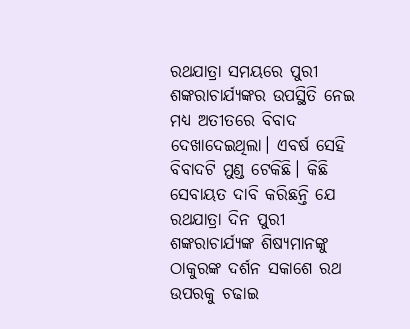ରଥଯାତ୍ରା ସମୟରେ ପୁରୀ ଶଙ୍କରାଚାର୍ଯ୍ୟଙ୍କର ଉପସ୍ଥିତି ନେଇ ମଧ୍ୟ ଅତୀତରେ ବିବାଦ ଦେଖାଦେଇଥିଲା। ଏବର୍ଷ ସେହି ବିବାଦଟି ମୁଣ୍ଡ ଟେକିଛି। କିଛି ସେବାୟତ ଦାବି କରିଛନ୍ତି ଯେ ରଥଯାତ୍ରା ଦିନ ପୁରୀ ଶଙ୍କରାଚାର୍ଯ୍ୟଙ୍କ ଶିଷ୍ୟମାନଙ୍କୁ ଠାକୁରଙ୍କ ଦର୍ଶନ ସକାଶେ ରଥ ଉପରକୁ ଚଢାଇ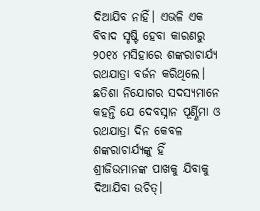ଦିଆଯିବ ନାହିଁ। ଏଭଳି ଏକ ବିବାଦ ସୃଷ୍ଟି ହେବା କାରଣରୁ ୨୦୧୪ ମସିହାରେ ଶଙ୍କରାଚାର୍ଯ୍ୟ ରଥଯାତ୍ରା ବର୍ଜନ କରିଥିଲେ। ଛତିଶା ନିଯୋଗର ସଦସ୍ୟମାନେ କହନ୍ତି ଯେ ଦେବସ୍ନାନ ପୂର୍ଣ୍ଣିମା ଓ ରଥଯାତ୍ରା ଦିନ କେବଳ ଶଙ୍କରାଚାର୍ଯ୍ୟଙ୍କୁ ହିଁ ଶ୍ରୀଜିଉମାନଙ୍କ ପାଖକୁ ଯିବାକୁ ଦିଆଯିବା ଉଚିତ୍‍।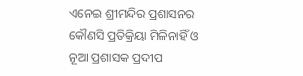ଏନେଇ ଶ୍ରୀମନ୍ଦିର ପ୍ରଶାସନର କୌଣସି ପ୍ରତିକ୍ରିୟା ମିଳିନାହିଁ ଓ ନୂଆ ପ୍ରଶାସକ ପ୍ରଦୀପ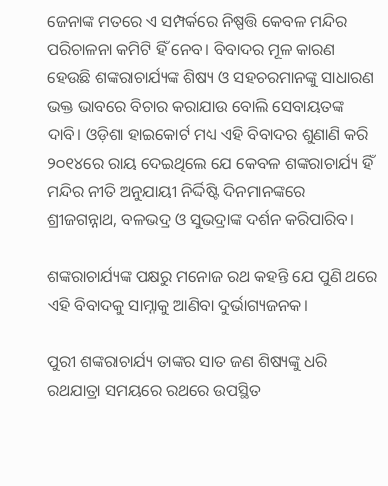ଜେନାଙ୍କ ମତରେ ଏ ସମ୍ପର୍କରେ ନିଷ୍ପତ୍ତି କେବଳ ମନ୍ଦିର ପରିଚାଳନା କମିଟି ହିଁ ନେବ। ବିବାଦର ମୂଳ କାରଣ ହେଉଛି ଶଙ୍କରାଚାର୍ଯ୍ୟଙ୍କ ଶିଷ୍ୟ ଓ ସହଚରମାନଙ୍କୁ ସାଧାରଣ ଭକ୍ତ ଭାବରେ ବିଚାର କରାଯାଉ ବୋଲି ସେବାୟତଙ୍କ ଦାବି। ଓଡ଼ିଶା ହାଇକୋର୍ଟ ମଧ୍ୟ ଏହି ବିବାଦର ଶୁଣାଣି କରି ୨୦୧୪ରେ ରାୟ ଦେଇଥିଲେ ଯେ କେବଳ ଶଙ୍କରାଚାର୍ଯ୍ୟ ହିଁ ମନ୍ଦିର ନୀତି ଅନୁଯାୟୀ ନିର୍ଦ୍ଦିଷ୍ଟି ଦିନମାନଙ୍କରେ ଶ୍ରୀଜଗନ୍ନାଥ, ବଳଭଦ୍ର ଓ ସୁଭଦ୍ରାଙ୍କ ଦର୍ଶନ କରିପାରିବ।

ଶଙ୍କରାଚାର୍ଯ୍ୟଙ୍କ ପକ୍ଷରୁ ମନୋଜ ରଥ କହନ୍ତି ଯେ ପୁଣି ଥରେ ଏହି ବିବାଦକୁ ସାମ୍ନାକୁ ଆଣିବା ଦୁର୍ଭାଗ୍ୟଜନକ।

ପୁରୀ ଶଙ୍କରାଚାର୍ଯ୍ୟ ତାଙ୍କର ସାତ ଜଣ ଶିଷ୍ୟଙ୍କୁ ଧରି ରଥଯାତ୍ରା ସମୟରେ ରଥରେ ଉପସ୍ଥିତ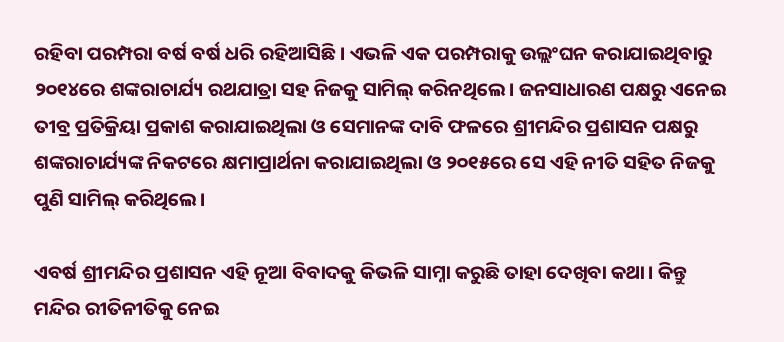ରହିବା ପରମ୍ପରା ବର୍ଷ ବର୍ଷ ଧରି ରହିଆସିଛି। ଏଭଳି ଏକ ପରମ୍ପରାକୁ ଉଲ୍ଲଂଘନ କରାଯାଇଥିବାରୁ ୨୦୧୪ରେ ଶଙ୍କରାଚାର୍ଯ୍ୟ ରଥଯାତ୍ରା ସହ ନିଜକୁ ସାମିଲ୍‍ କରିନଥିଲେ। ଜନସାଧାରଣ ପକ୍ଷରୁ ଏନେଇ ତୀବ୍ର ପ୍ରତିକ୍ରିୟା ପ୍ରକାଶ କରାଯାଇଥିଲା ଓ ସେମାନଙ୍କ ଦାବି ଫଳରେ ଶ୍ରୀମନ୍ଦିର ପ୍ରଶାସନ ପକ୍ଷରୁ ଶଙ୍କରାଚାର୍ଯ୍ୟଙ୍କ ନିକଟରେ କ୍ଷମାପ୍ରାର୍ଥନା କରାଯାଇଥିଲା ଓ ୨୦୧୫ରେ ସେ ଏହି ନୀତି ସହିତ ନିଜକୁ ପୁଣି ସାମିଲ୍‍ କରିଥିଲେ।

ଏବର୍ଷ ଶ୍ରୀମନ୍ଦିର ପ୍ରଶାସନ ଏହି ନୂଆ ବିବାଦକୁ କିଭଳି ସାମ୍ନା କରୁଛି ତାହା ଦେଖିବା କଥା। କିନ୍ତୁ ମନ୍ଦିର ରୀତିନୀତିକୁ ନେଇ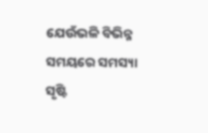ଯେଉଁଭଳି ବିଭିନ୍ନ ସମୟରେ ସମସ୍ୟା ସୃଷ୍ଟି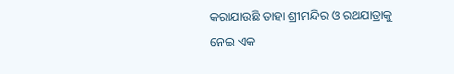କରାଯାଉଛି ତାହା ଶ୍ରୀମନ୍ଦିର ଓ ରଥଯାତ୍ରାକୁ ନେଇ ଏକ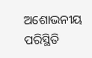ଅଶୋଭନୀୟ ପରିସ୍ଥିତି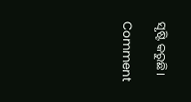ସୃଷ୍ଟି କରୁଛି।

Comment